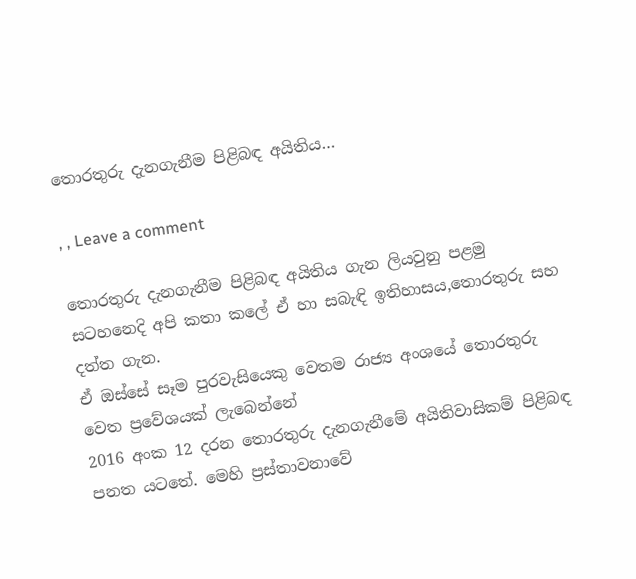තොරතුරු දැනගැනීම පිළිබඳ අයිතිය…

, , Leave a comment

තොරතුරු දැනගැනීම පිළිබඳ අයිතිය ගැන ලියවුනු පළමු සටහනෙදි අපි කතා කලේ ඒ හා සබැඳි ඉතිහාසය,තොරතුරු සහ දත්‍ත ගැන.
ඒ ඔස්සේ සෑම පුරවැසියෙකු වෙතම රාජ්‍ය අංශයේ තොරතුරු වෙත ප්‍රවේශයක් ලැබෙන්නේ
2016 අංක 12 දරන තොරතුරු දැනගැනීමේ අයිතිවාසිකම් පිළිබඳ පනත යටතේ. මෙහි ප්‍රස්තාවනාවේ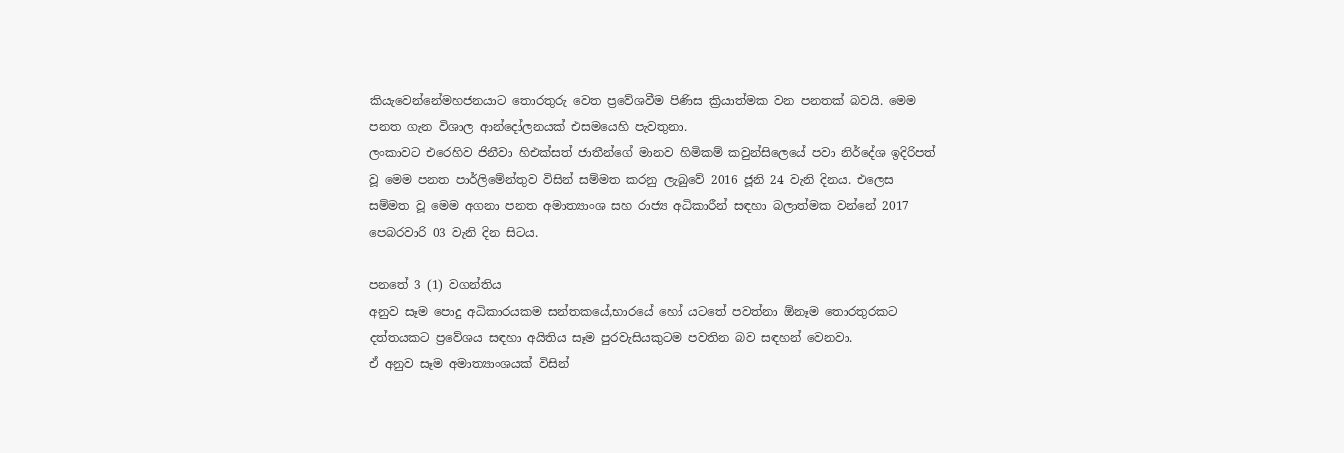කියැවෙන්නේමහජනයාට තොරතුරු වෙත ප්‍රවේශවීම පිණිස ක්‍රියාත්මක වන පනතක් බවයි. මෙම පනත ගැන විශාල ආන්දෝලනයක් එසමයෙහි පැවතුනා.
ලංකාවට එරෙහිව ජිනීවා හිඑක්සත් ජාතීන්ගේ මානව හිමිකම් කවුන්සිලෙයේ පවා නිර්දේශ ඉදිරිපත් වූ මෙම පනත පාර්ලිමේන්තුව විසින් සම්මත කරනු ලැබුවේ 2016 ජූනි 24 වැනි දිනය. එලෙස සම්මත වූ මෙම අගනා පනත අමාත්‍යාංශ සහ රාජ්‍ය අධිකාරීන් සඳහා බලාත්මක වන්නේ 2017 පෙබරවාරි 03 වැනි දින සිටය.

පනතේ 3 (1) වගන්තිය
අනුව සෑම පොදු අධිකාරයකම සන්තකයේ,භාරයේ හෝ යටතේ පවත්නා ඕනෑම තොරතුරකට දත්තයකට ප්‍රවේශය සඳහා අයිතිය සෑම පුරවැසියකුටම පවතින බව සඳහන් වෙනවා.
ඒ අනුව සෑම අමාත්‍යාංශයක් විසින්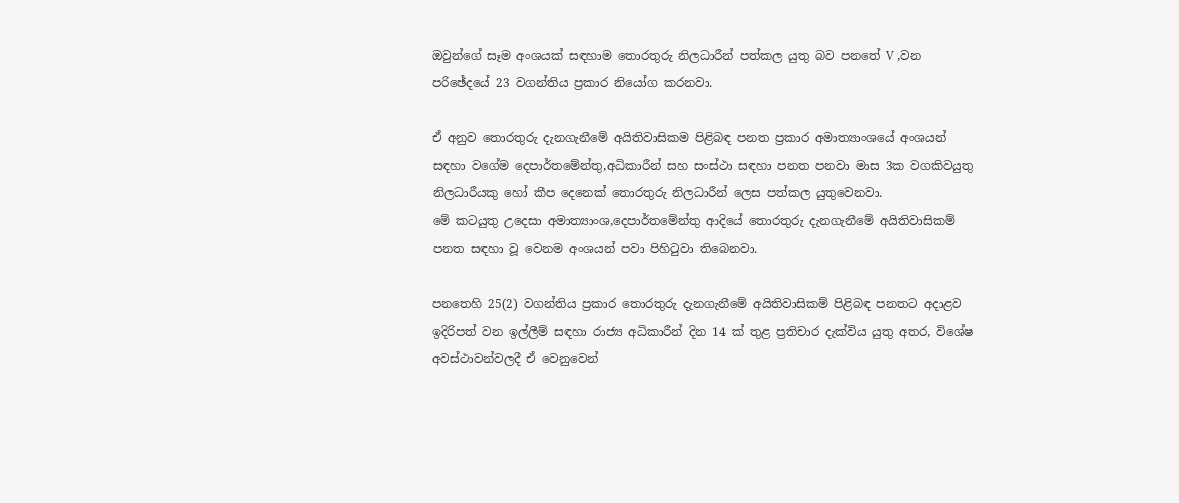ඔවුන්ගේ සෑම අංශයක් සඳහාම තොරතුරු නිලධාරීන් පත්කල යුතු බව පනතේ V ,වන පරිඡේදයේ 23 වගන්තිය ප්‍රකාර නියෝග කරනවා.

ඒ අනුව තොරතුරු දැනගැනීමේ අයිතිවාසිකම පිළිබඳ පනත ප්‍රකාර අමාත්‍යාංශයේ අංශයන් සඳහා වගේම දෙපාර්තමේන්තු,අධිකාරීන් සහ සංස්ථා සඳහා පනත පනවා මාස 3ක වගකිවයුතු නිලධාරීයකු හෝ කීප දෙනෙක් තොරතුරු නිලධාරීන් ලෙස පත්කල යුතුවෙනවා.
මේ කටයුතු උදෙසා අමාත්‍යාංශ,දෙපාර්තමේන්තු ආදියේ තොරතුරු දැනගැනීමේ අයිතිවාසිකම් පනත සඳහා වූ වෙනම අංශයන් පවා පිහිටුවා තිබෙනවා.

පනතෙහි 25(2) වගන්තිය ප්‍රකාර තොරතුරු දැනගැනීමේ අයිතිවාසිකම් පිළිබඳ පනතට අදාළව ඉදිරිපත් වන ඉල්ලීම් සඳහා රාජ්‍ය අධිකාරීන් දින 14 ක් තුළ ප්‍රතිචාර දැක්විය යුතු අතර, විශේෂ අවස්ථාවන්වලදී ඒ වෙනුවෙන්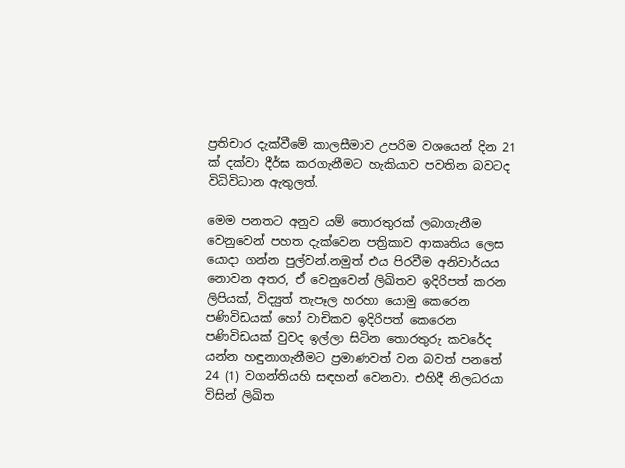ප්‍රතිචාර දැක්වීමේ කාලසීමාව උපරිම වශයෙන් දින 21 ක් දක්වා දීර්ඝ කරගැනීමට හැකියාව පවතින බවටද විධිවිධාන ඇතුලත්.

මෙම පනතට අනුව යම් තොරතුරක් ලබාගැනීම වෙනුවෙන් පහත දැක්වෙන පත්‍රිකාව ආකෘතිය ලෙස යොදා ගන්න පුල්වන්.නමුත් එය පිරවීම අනිවාර්යය නොවන අතර, ඒ වෙනුවෙන් ලිඛිතව ඉදිරිපත් කරන ලිපියක්, විද්‍යුත් තැපෑල හරහා යොමු කෙරෙන පණිවිඩයක් හෝ වාචිකව ඉදිරිපත් කෙරෙන පණිවිඩයක් වුවද ඉල්ලා සිටින තොරතුරු කවරේද යන්න හඳුනාගැනීමට ප්‍රමාණවත් වන බවත් පනතේ 24 (1) වගන්තියහි සඳහන් වෙනවා. එහිදී නිලධරයා විසින් ලිඛිත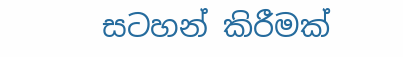සටහන් කිරීමක්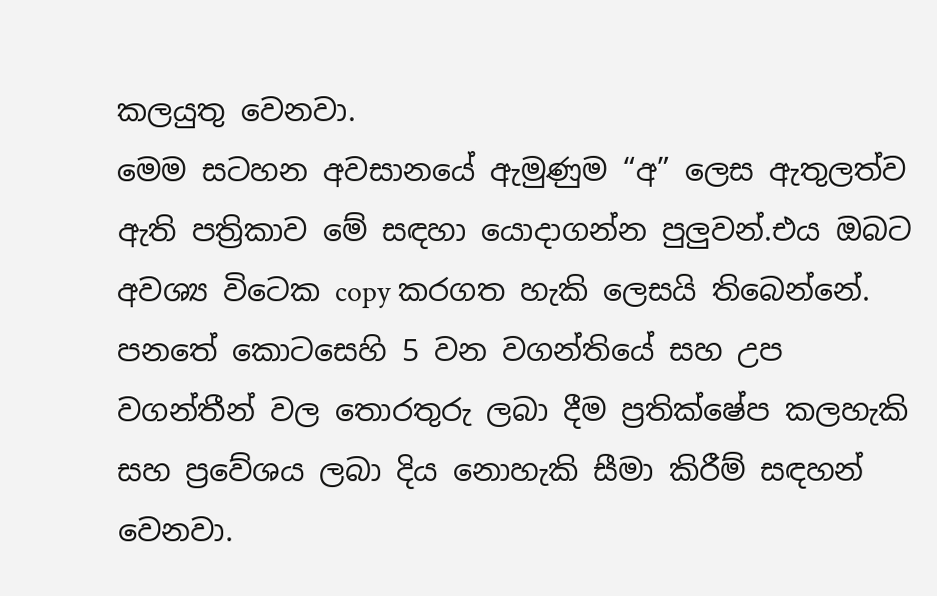කලයුතු වෙනවා.
මෙම සටහන අවසානයේ ඇමුණුම “අ” ලෙස ඇතුලත්ව ඇති පත්‍රිකාව මේ සඳහා යොදාගන්න පුලුවන්.එය ඔබට අවශ්‍ය විටෙක copy කරගත හැකි ලෙසයි තිබෙන්නේ.
පනතේ කොටසෙහි 5 වන වගන්තියේ සහ උප වගන්තීන් වල තොරතුරු ලබා දීම ප්‍රතික්ෂේප කලහැකි සහ ප්‍රවේශය ලබා දිය නොහැකි සීමා කිරීම් සඳහන් වෙනවා.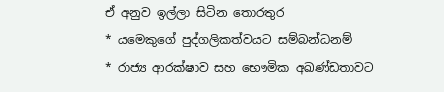ඒ අනුව ඉල්ලා සිටින තොරතුර
* යමෙකුගේ පුද්ගලිකත්වයට සම්බන්ධනම්
* රාජ්‍ය ආරක්ෂාව සහ භෞමික අඛණ්ඩතාවට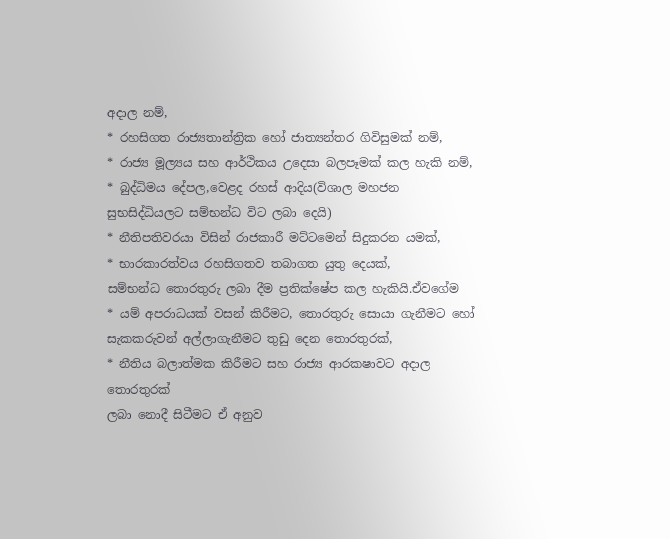අදාල නම්,
* රහසිගත රාජ්‍යතාන්ත්‍රික හෝ ජාත්‍යන්තර ගිවිසුමක් නම්,
* රාජ්‍ය මූල්‍යය සහ ආර්ථිකය උදෙසා බලපෑමක් කල හැකි නම්,
* බුද්ධිමය දේපල,වෙළද රහස් ආදිය(විශාල මහජන සුභසිද්ධියලට සම්භන්ධ විට ලබා දෙයි)
* නීතිපතිවරයා විසින් රාජකාරී මට්ටමෙන් සිදුකරන යමක්,
* භාරකාරත්වය රහසිගතව තබාගත යුතු දෙයක්,
සම්භන්ධ තොරතුරු ලබා දීම ප්‍රතික්ෂේප කල හැකියි.ඒවගේම
* යම් අපරාධයක් වසන් කිරීමට, තොරතුරු සොයා ගැනීමට හෝ සැකකරුවන් අල්ලාගැනීමට තුඩු දෙන තොරතුරක්,
* නීතිය බලාත්මක කිරීමට සහ රාජ්‍ය ආරකෂාවට අදාල තොරතුරක්
ලබා නොදී සිටීමට ඒ අනුව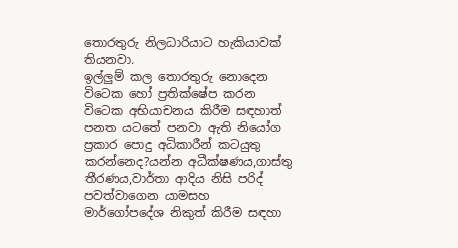තොරතුරු නිලධාරියාට හැකියාවක් තියනවා.
ඉල්ලුම් කල තොරතුරු නොදෙන විටෙක හෝ ප්‍රතික්ෂේප කරන විටෙක අභියාචනය කිරීම සඳහාත් පනත යටතේ පනවා ඇති නියෝග ප්‍රකාර පොදු අධිකාරීන් කටයුතු කරන්නෙද?යන්න අධීක්ෂණය,ගාස්තු තීරණය,වාර්තා ආදිය නිසි පරිද් පවත්වාගෙන යාමසහ මාර්ගෝපදේශ නිකුත් කිරීම සඳහා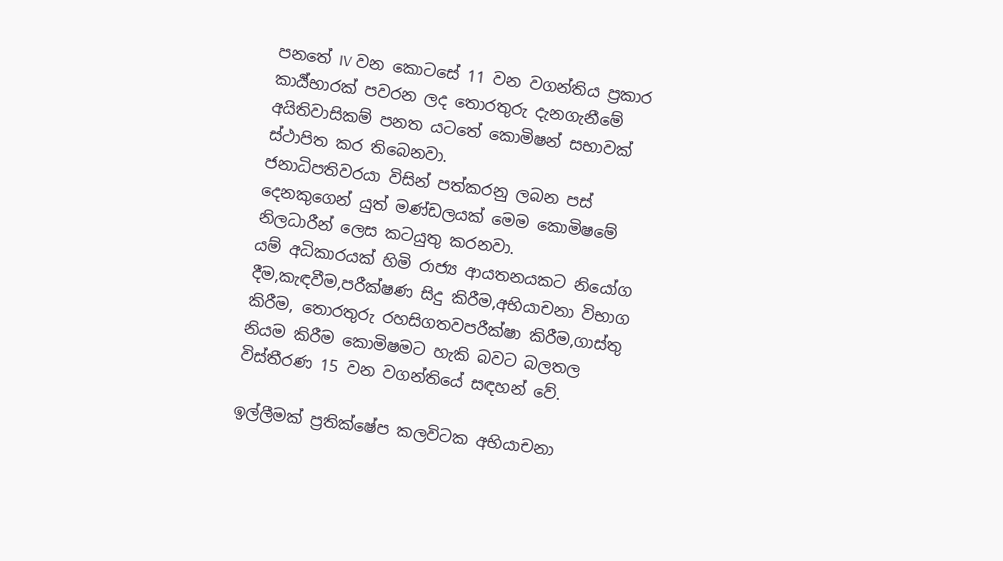පනතේ IV වන කොටසේ 11 වන වගන්තිය ප්‍රකාර කාර්‍ය්භාරක් පවරන ලද තොරතුරු දැනගැනීමේ අයිතිවාසිකම් පනත යටතේ කොමිෂන් සභාවක් ස්ථාපිත කර තිබෙනවා.
ජනාධිපතිවරයා විසින් පත්කරනු ලබන පස් දෙනකුගෙන් යුත් මණ්ඩලයක් මෙම කොමිෂමේ නිලධාරීන් ලෙස කටයුතු කරනවා.
යම් අධිකාරයක් හිමි රාජ්‍ය ආයතනයකට නියෝග දීම,කැඳවීම,පරීක්ෂණ සිදු කිරීම,අභියාචනා විභාග කිරීම, තොරතුරු රහසිගතවපරීක්ෂා කිරීම,ගාස්තු නියම කිරීම කොමිෂමට හැකි බවට බලතල විස්තීරණ 15 වන වගන්තියේ සඳහන් වේ.

ඉල්ලීමක් ප්‍රතික්ෂේප කලවිටක අභියාචනා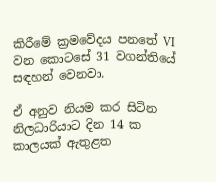කිරීමේ ක්‍රමවේදය පනතේ VI වන කොටසේ 31 වගන්තියේ සඳහන් වෙනවා.

ඒ අනුව නියම කර සිටින නිලධාරියාට දින 14 ක කාලයක් ඇතුළත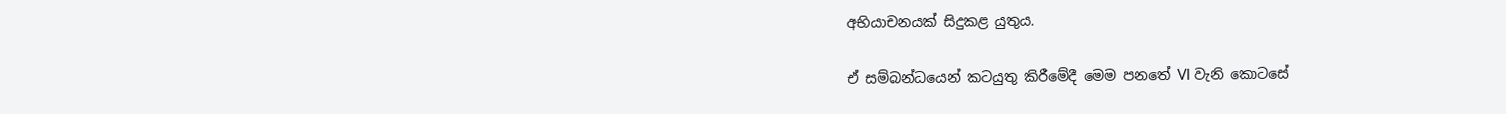අභියාචනයක් සිදුකළ යුතුය.

ඒ සම්බන්ධයෙන් කටයුතු කිරීමේදී මෙම පනතේ VI වැනි කොටසේ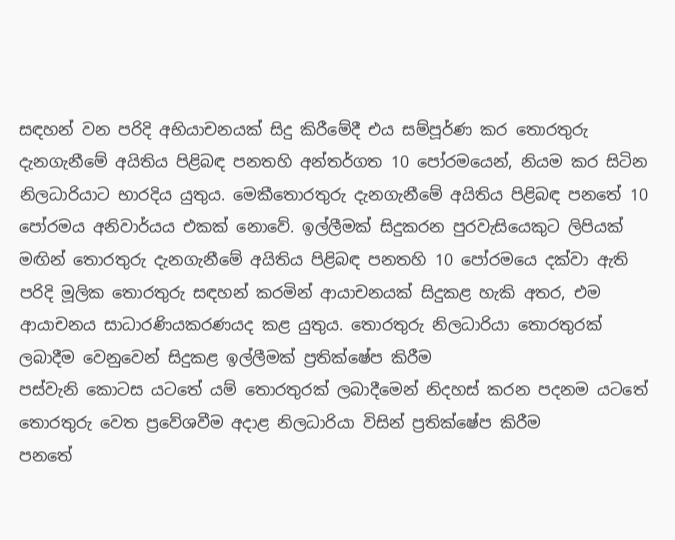සඳහන් වන පරිදි අභියාචනයක් සිදු කිරීමේදී එය සම්පූර්ණ කර තොරතුරු දැනගැනීමේ අයිතිය පිළිබඳ පනතහි අන්තර්ගත 10 පෝරමයෙන්, නියම කර සිටින නිලධාරියාට භාරදිය යුතුය. මෙකීතොරතුරු දැනගැනීමේ අයිතිය පිළිබඳ පනතේ 10 පෝරමය අනිවාර්යය එකක් නොවේ. ඉල්ලීමක් සිදුකරන පුරවැසියෙකුට ලිපියක් මඟින් තොරතුරු දැනගැනීමේ අයිතිය පිළිබඳ පනතහි 10 පෝරමයෙ දක්වා ඇති පරිදි මූලික තොරතුරු සඳහන් කරමින් ආයාචනයක් සිදුකළ හැකි අතර, එම ආයාචනය සාධාරණියකරණයද කළ යුතුය. තොරතුරු නිලධාරියා තොරතුරක් ලබාදීම වෙනුවෙන් සිදුකළ ඉල්ලීමක් ප්‍රතික්ෂේප කිරීම
පස්වැනි කොටස යටතේ යම් තොරතුරක් ලබාදීමෙන් නිදහස් කරන පදනම යටතේ තොරතුරු වෙත ප්‍රවේශවීම අදාළ නිලධාරියා විසින් ප්‍රතික්ෂේප කිරීම
පනතේ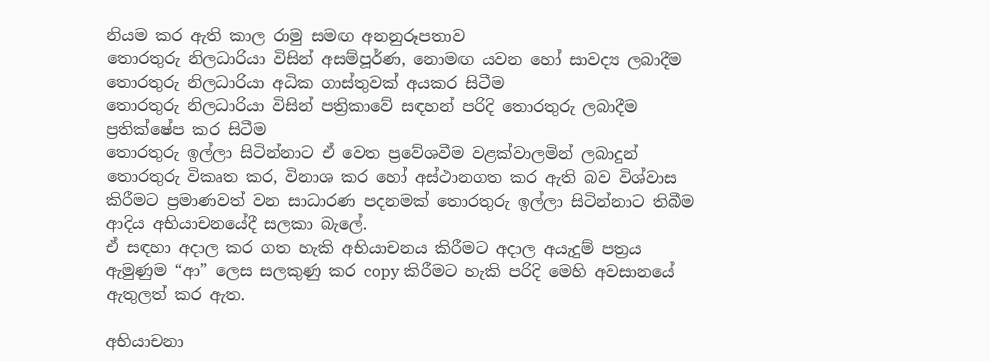නියම කර ඇති කාල රාමු සමඟ අනනුරූපතාව
තොරතුරු නිලධාරියා විසින් අසම්පූර්ණ, නොමඟ යවන හෝ සාවද්‍ය ලබාදීම
තොරතුරු නිලධාරියා අධික ගාස්තුවක් අයකර සිටීම
තොරතුරු නිලධාරියා විසින් පත්‍රිකාවේ සඳහන් පරිදි තොරතුරු ලබාදීම ප්‍රතික්ෂේප කර සිටීම
තොරතුරු ඉල්ලා සිටින්නාට ඒ වෙත ප්‍රවේශවීම වළක්වාලමින් ලබාදුන් තොරතුරු විකෘත කර, විනාශ කර හෝ අස්ථානගත කර ඇති බව විශ්වාස කිරීමට ප්‍රමාණවත් වන සාධාරණ පදනමක් තොරතුරු ඉල්ලා සිටින්නාට තිබීම ආදිය අභියාචනයේදී සලකා බැලේ.
ඒ සඳහා අදාල කර ගත හැකි අභියාචනය කිරීමට අදාල අයැදුම් පත්‍රය ඇමුණුම “ආ” ලෙස සලකුණු කර copy කිරීමට හැකි පරිදි මෙහි අවසානයේ ඇතුලත් කර ඇත.

අභියාචනා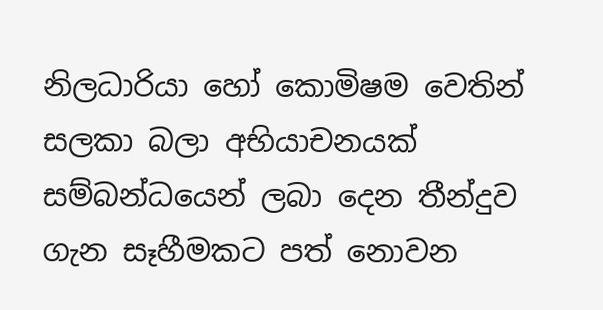නිලධාරියා හෝ කොමිෂම වෙතින් සලකා බලා අභියාචනයක් සම්බන්ධයෙන් ලබා දෙන තීන්දුව ගැන සෑහීමකට පත් නොවන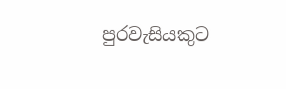පුරවැසියකුට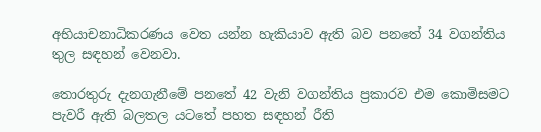අභියාචනාධිකරණය වෙත යන්න හැකියාව ඇති බව පනතේ 34 වගන්තිය තුල සඳහන් වෙනවා.

තොරතුරු දැනගැනීමේ පනතේ 42 වැනි වගන්තිය ප්‍රකාරව එම කොමිසමට පැවරී ඇති බලතල යටතේ පහත සඳහන් රීති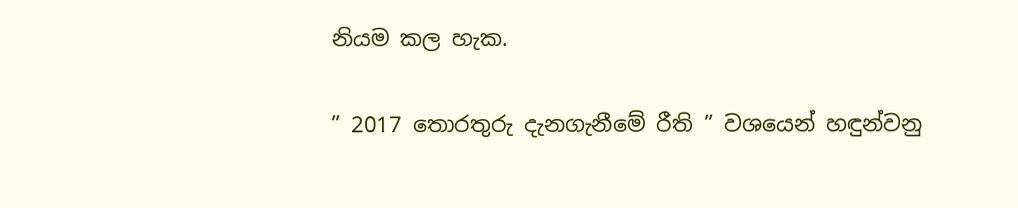නියම කල හැක.

” 2017 තොරතුරු දැනගැනීමේ රීති ” වශයෙන් හඳුන්වනු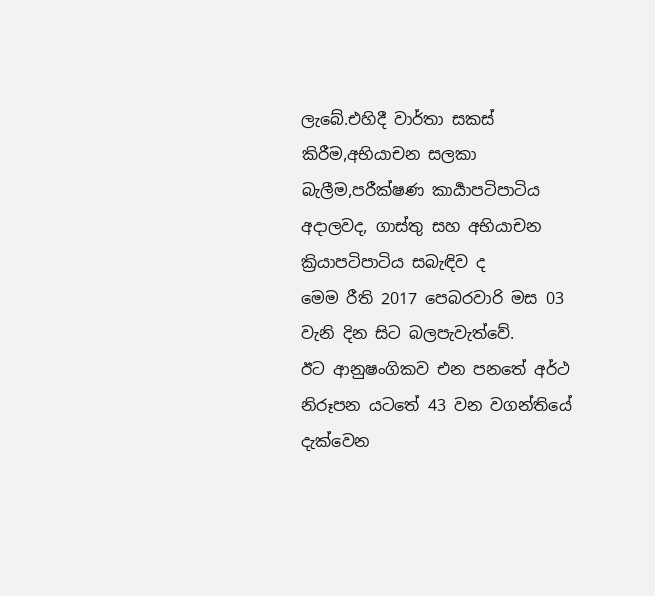ලැබේ.එහිදී වාර්තා සකස් කිරීම,අභියාචන සලකා බැලීම,පරීක්ෂණ කාර්‍යාපටිපාටිය අදාලවද, ගාස්තු සහ අභියාචන ක්‍රියාපටිපාටිය සබැඳිව ද
මෙම රීති 2017 පෙබරවාරි මස 03 වැනි දින සිට බලපැවැත්වේ.
ඊට ආනුෂංගිකව එන පනතේ අර්ථ නිරූපන යටතේ 43 වන වගන්තියේ දැක්වෙන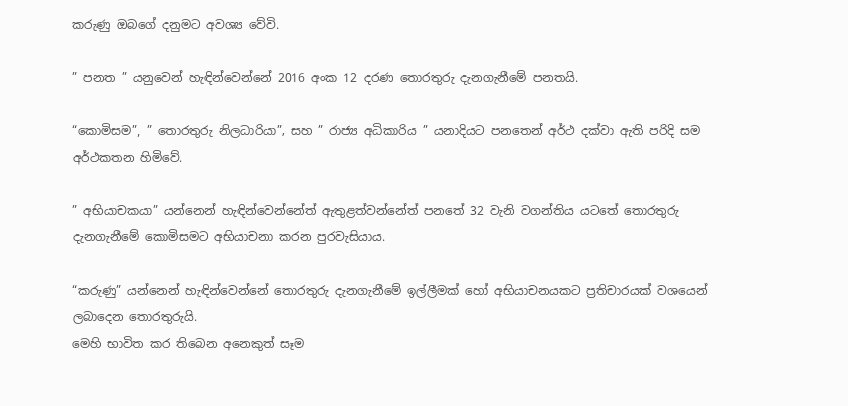කරුණු ඔබගේ දනුමට අවශ්‍ය වේවි.

” පනත ” යනුවෙන් හැඳින්වෙන්නේ 2016 අංක 12 දරණ තොරතුරු දැනගැනීමේ පනතයි.

“කොමිසම”, ” තොරතුරු නිලධාරියා”‚ සහ ” රාජ්‍ය අධිකාරිය ” යනාදියට පනතෙන් අර්ථ දක්වා ඇති පරිදි සම අර්ථකතන හිමිවේ.

” අභියාචකයා” යන්නෙන් හැඳින්වෙන්නේත් ඇතුළත්වන්නේත් පනතේ 32 වැනි වගන්තිය යටතේ තොරතුරු දැනගැනීමේ කොමිසමට අභියාචනා කරන පුරවැසියාය.

“කරුණු” යන්නෙන් හැඳින්වෙන්නේ තොරතුරු දැනගැනීමේ ඉල්ලීමක් හෝ අභියාචනයකට ප්‍රතිචාරයක් වශයෙන් ලබාදෙන තොරතුරුයි.
මෙහි භාවිත කර තිබෙන අනෙකුත් සෑම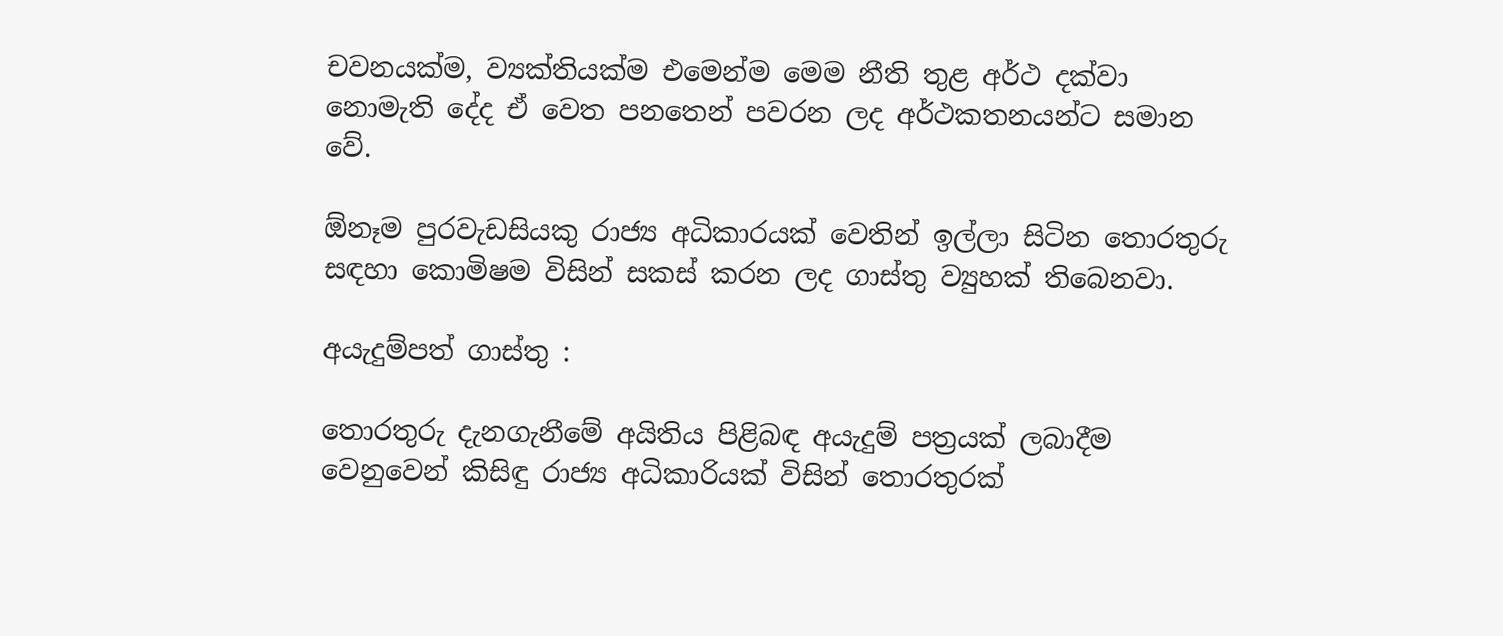චවනයක්ම, ව්‍යක්තියක්ම එමෙන්ම මෙම නීති තුළ අර්ථ දක්වා නොමැති දේද ඒ වෙත පනතෙන් පවරන ලද අර්ථකතනයන්ට සමාන වේ.

ඕනෑම පුරවැඩසියකු රාජ්‍ය අධිකාරයක් වෙතින් ඉල්ලා සිටින තොරතුරු සඳහා කොමිෂම විසින් සකස් කරන ලද ගාස්තු ව්‍යුහක් තිබෙනවා.

අයැදුම්පත් ගාස්තු :

තොරතුරු දැනගැනීමේ අයිතිය පිළිබඳ අයැදුම් පත්‍රයක් ලබාදීම වෙනුවෙන් කිසිඳු රාජ්‍ය අධිකාරියක් විසින් තොරතුරක්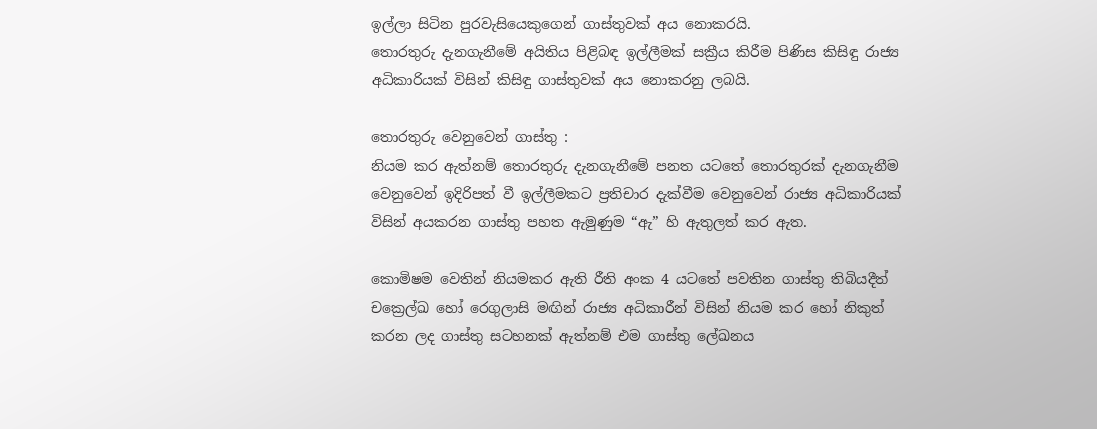ඉල්ලා සිටින පුරවැසියෙකුගෙන් ගාස්තුවක් අය නොකරයි.
තොරතුරු දැනගැනීමේ අයිතිය පිළිබඳ ඉල්ලීමක් සක්‍රීය කිරීම පිණිස කිසිඳු රාජ්‍ය අධිකාරියක් විසින් කිසිඳු ගාස්තුවක් අය නොකරනු ලබයි.

තොරතුරු වෙනුවෙන් ගාස්තු :
නියම කර ඇත්නම් තොරතුරු දැනගැනීමේ පනත යටතේ තොරතුරක් දැනගැනීම වෙනුවෙන් ඉදිරිපත් වී ඉල්ලීමකට ප්‍රතිචාර දැක්වීම වෙනුවෙන් රාජ්‍ය අධිකාරියක් විසින් අයකරන ගාස්තු පහත ඇමුණුම “ඇ” හි ඇතුලත් කර ඇත.

කොමිෂම වෙතින් නියමකර ඇති රීති අංක 4 යටතේ පවතින ගාස්තු තිබියදීත් චක්‍රෙල්ඛ හෝ රෙගුලාසි මඟින් රාජ්‍ය අධිකාරීන් විසින් නියම කර හෝ නිකුත් කරන ලද ගාස්තු සටහනක් ඇත්නම් එම ගාස්තු ලේඛනය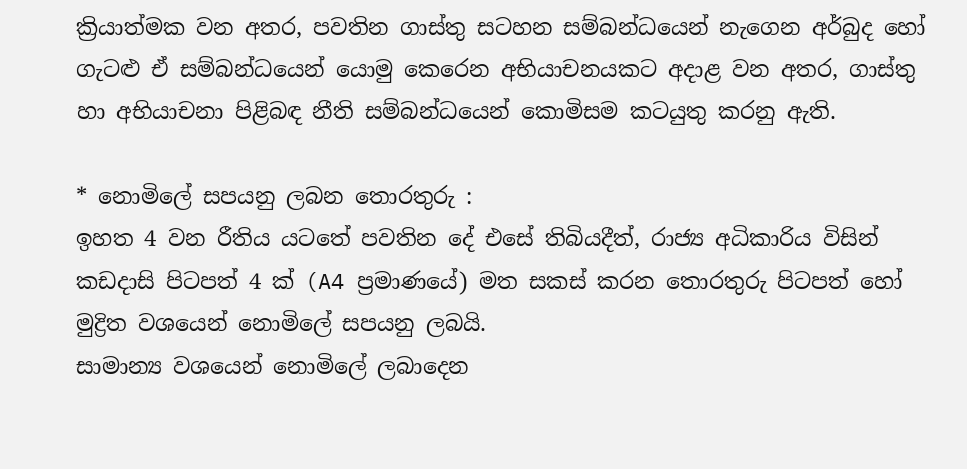ක්‍රියාත්මක වන අතර, පවතින ගාස්තු සටහන සම්බන්ධයෙන් නැගෙන අර්බුද හෝ ගැටළු ඒ සම්බන්ධයෙන් යොමු කෙරෙන අභියාචනයකට අදාළ වන අතර, ගාස්තු හා අභියාචනා පිළිබඳ නීති සම්බන්ධයෙන් කොමිසම කටයුතු කරනු ඇති.

* නොමිලේ සපයනු ලබන තොරතුරු :
ඉහත 4 වන රීතිය යටතේ පවතින දේ එසේ තිබියදීත්, රාජ්‍ය අධිකාරිය විසින් කඩදාසි පිටපත් 4 ක් (A4 ප්‍රමාණයේ) මත සකස් කරන තොරතුරු පිටපත් හෝ මුද්‍රිත වශයෙන් නොමිලේ සපයනු ලබයි.
සාමාන්‍ය වශයෙන් නොමිලේ ලබාදෙන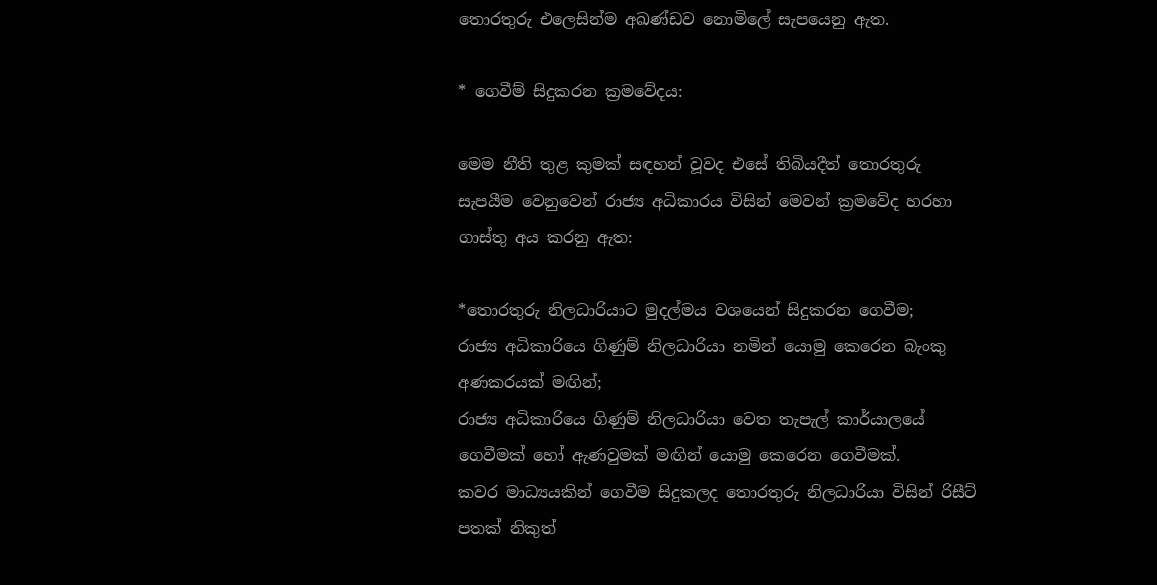තොරතුරු එලෙසින්ම අඛණ්ඩව නොමිලේ සැපයෙනු ඇත.

* ගෙවීම් සිදුකරන ක්‍රමවේදය:

මෙම නීති තුළ කුමක් සඳහන් වූවද එසේ තිබියදීත් තොරතුරු සැපයීම වෙනුවෙන් රාජ්‍ය අධිකාරය විසින් මෙවන් ක්‍රමවේද හරහා ගාස්තු අය කරනු ඇත:

*තොරතුරු නිලධාරියාට මුදල්මය වශයෙන් සිදුකරන ගෙවීම;
රාජ්‍ය අධිකාරියෙ ගිණුම් නිලධාරියා නමින් යොමු කෙරෙන බැංකු අණකරයක් මඟින්;
රාජ්‍ය අධිකාරියෙ ගිණුම් නිලධාරියා වෙත තැපැල් කාර්යාලයේ ගෙවීමක් හෝ ඇණවුමක් මඟින් යොමු කෙරෙන ගෙවීමක්.
කවර මාධ්‍යයකින් ගෙවීම සිදුකලද තොරතුරු නිලධාරියා විසින් රිසීට් පතක් නිකුත්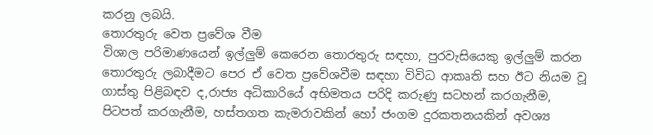කරනු ලබයි.
තොරතුරු වෙත ප්‍රවේශ වීම
විශාල පරිමාණයෙන් ඉල්ලුම් කෙරෙන තොරතුරු සඳහා, පුරවැසියෙකු ඉල්ලුම් කරන තොරතුරු ලබාදීමට පෙර ඒ වෙත ප්‍රවේශවීම සඳහා විවිධ ආකෘති සහ ඊට නියම වූ ගාස්තු පිළිබඳව ද,රාජ්‍ය අධිකාරියේ අභිමතය පරිදි කරුණු සටහන් කරගැනීම, පිටපත් කරගැනීම, හස්තගත කැමරාවකින් හෝ ජංගම දුරකතනයකින් අවශ්‍ය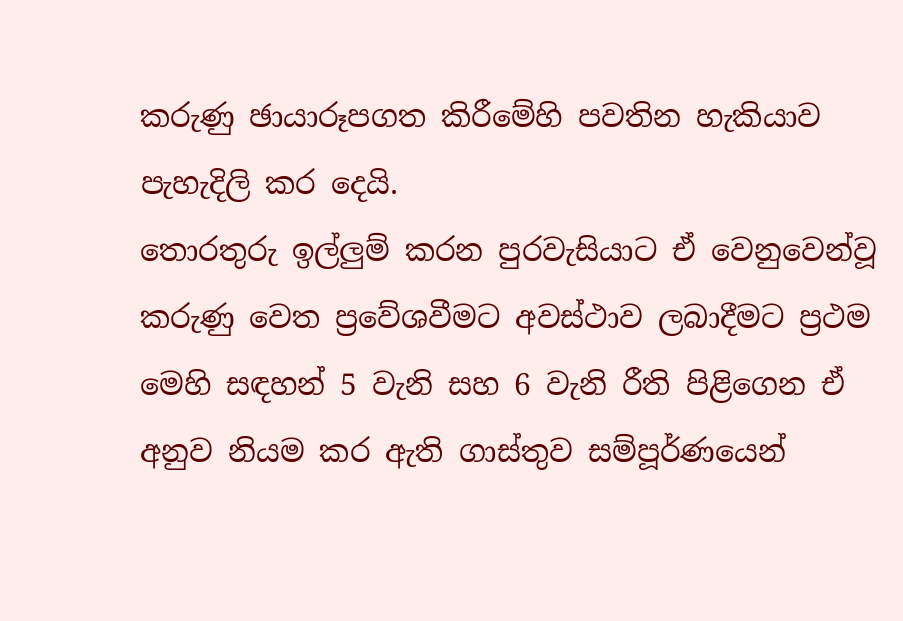කරුණු ඡායාරූපගත කිරීමේහි පවතින හැකියාව පැහැදිලි කර දෙයි.
තොරතුරු ඉල්ලුම් කරන පුරවැසියාට ඒ වෙනුවෙන්වූ කරුණු වෙත ප්‍රවේශවීමට අවස්ථාව ලබාදීමට ප්‍රථම මෙහි සඳහන් 5 වැනි සහ 6 වැනි රීති පිළිගෙන ඒ අනුව නියම කර ඇති ගාස්තුව සම්පූර්ණයෙන්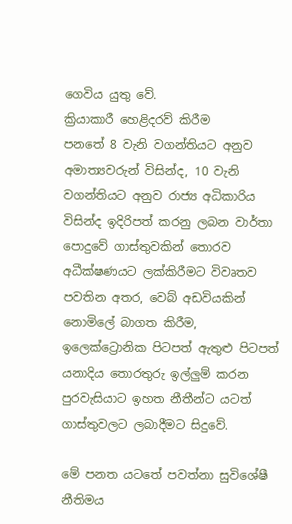ගෙවිය යුතු වේ.
ක්‍රියාකාරී හෙළිදරව් කිරීම
පනතේ 8 වැනි වගන්තියට අනුව අමාත්‍යවරුන් විසින්ද, 10 වැනි වගන්තියට අනුව රාජ්‍ය අධිකාරිය විසින්ද ඉදිරිපත් කරනු ලබන වාර්තා පොදුවේ ගාස්තුවකින් තොරව අධීක්ෂණයට ලක්කිරීමට විවෘතව පවතින අතර, වෙබ් අඩවියකින් නොමිලේ බාගත කිරීම, ඉලෙක්ට්‍රොනික පිටපත් ඇතුළු පිටපත් යනාදිය තොරතුරු ඉල්ලුම් කරන පුරවැසියාට ඉහත නීතීන්ට යටත් ගාස්තුවලට ලබාදීමට සිදුවේ.

මේ පනත යටතේ පවත්නා සුවිශේෂී නීතිමය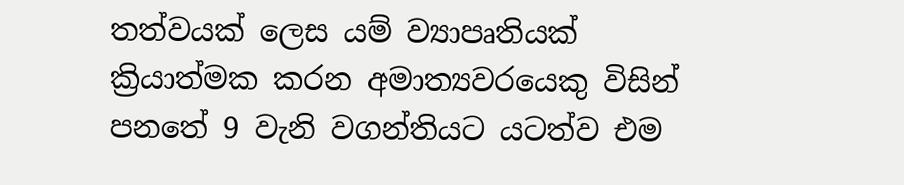තත්වයක් ලෙස ‍යම් ව්‍යාපෘතියක් ක්‍රියාත්මක කරන අමාත්‍යවරයෙකු විසින් පනතේ 9 වැනි වගන්තියට යටත්ව එම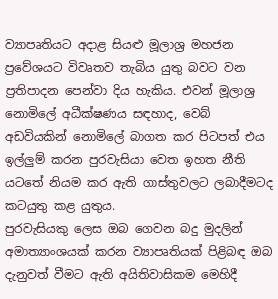ව්‍යාපෘතියට අදාළ සියළු මූලාශ්‍ර මහජන ප්‍රවේශයට විවෘතව තැබිය යුතු බවට වන ප්‍රතිපාදන පෙන්වා දිය හැකිය. එවන් මූලාශ්‍ර නොමිලේ අධීක්ෂණය සඳහාද, වෙබ් අඩවියකින් නොමිලේ බාගත කර පිටපත් එය ඉල්ලුම් කරන පුරවැසියා වෙත ඉහත නීති යටතේ නියම කර ඇති ගාස්තුවලට ලබාදීමටද කටයුතු කළ යුතුය.
පුරවැසියකු ලෙස ඔබ ගෙවන බදු මුදලින් අමාත්‍යාංශ‍යක් කරන ව්‍යාපෘතියක් පිළිබඳ ඔබ දැනුවත් වීමට ඇති අයිතිවාසිකම මෙහිදී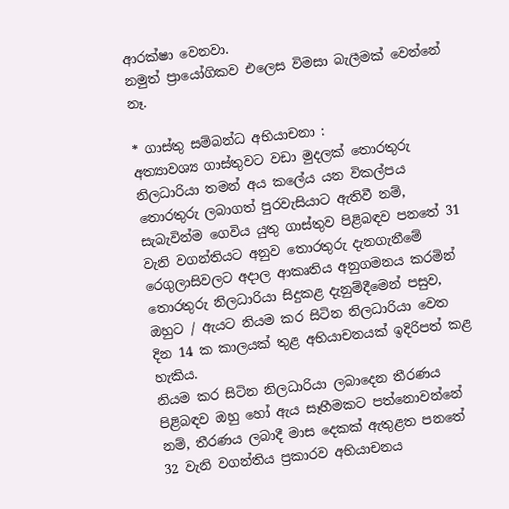ආරක්ෂා වෙනවා.
නමුත් ප්‍රායෝගිකව එලෙස විමසා බැලීමක් වෙන්නේ නෑ.

* ගාස්තු සම්බන්ධ අභියාචනා :
අත්‍යාවශ්‍ය ගාස්තුවට වඩා මුදලක් තොරතුරු නිලධාරියා තමන් අය කලේය යන විකල්පය තොරතුරු ලබාගත් පුරවැසියාට ඇතිවී නම්, සැබැවින්ම ගෙවිය යුතු ගාස්තුව පිළිබඳව පනතේ 31 වැනි වගන්තියට අනුව තොරතුරු දැනගැනීමේ රෙගුලාසිවලට අදාල ආකෘතිය අනුගමනය කරමින් තොරතුරු නිලධාරියා සිදුකළ දැනුම්දීමෙන් පසුව, ඔහුට / ඇයට නියම කර සිටින නිලධාරියා වෙත දින 14 ක කාලයක් තුළ අභියාචනයක් ඉදිරිපත් කළ හැකිය.
නියම කර සිටින නිලධාරියා ලබාදෙන තීරණය පිළිබඳව ඔහු හෝ ඇය සෑහීමකට පත්නොවන්නේ නම්, තීරණය ලබාදී මාස දෙකක් ඇතුළත පනතේ 32 වැනි වගන්තිය ප්‍රකාරව අභියාචනය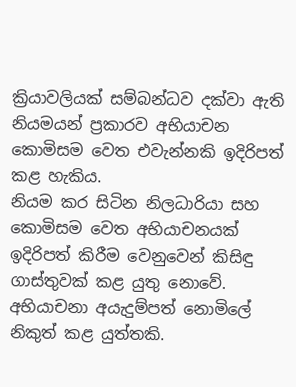ක්‍රියාවලියක් සම්බන්ධව දක්වා ඇති නියමයන් ප්‍රකාරව අභියාචන කොමිසම වෙත එවැන්නකි ඉදිරිපත් කළ හැකිය.
නියම කර සිටින නිලධාරියා සහ කොමිසම වෙත අභියාචනයක් ඉදිරිපත් කිරීම වෙනුවෙන් කිසිඳු ගාස්තුවක් කළ යුතු නොවේ. අභියාචනා අයැදුම්පත් නොමිලේ නිකුත් කළ යුත්තකි.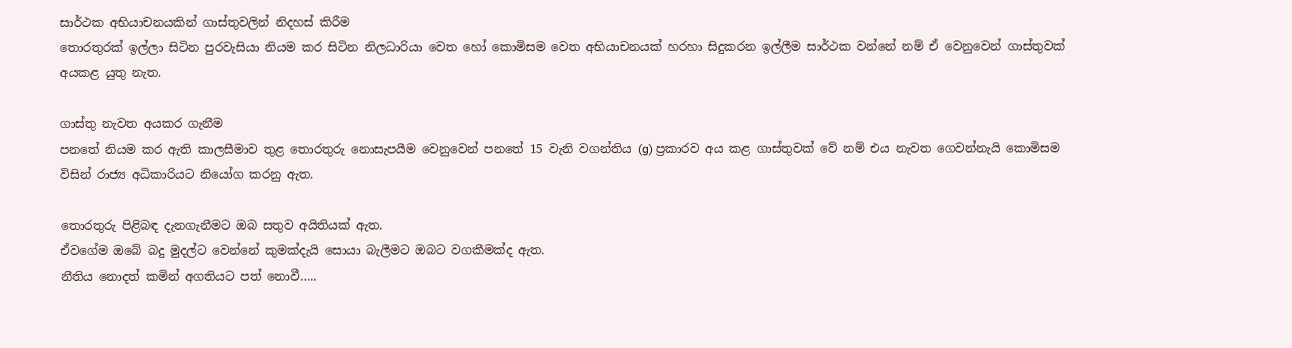සාර්ථක අභියාචනයකින් ගාස්තුවලින් නිදහස් කිරීම
තොරතුරක් ඉල්ලා සිටින පුරවැසියා නියම කර සිටින නිලධාරියා වෙත හෝ කොමිසම වෙත අභියාචනයක් හරහා සිදුකරන ඉල්ලීම සාර්ථක වන්නේ නම් ඒ වෙනුවෙන් ගාස්තුවක් අයකළ යුතු නැත.

ගාස්තු නැවත අයකර ගැනීම
පනතේ නියම කර ඇති කාලසීමාව තුළ තොරතුරු නොසැපයීම වෙනුවෙන් පනතේ 15 වැනි වගන්තිය (g) ප්‍රකාරව අය කළ ගාස්තුවක් වේ නම් එය නැවත ගෙවන්නැයි කොමිසම විසින් රාජ්‍ය අධිකාරියට නියෝග කරනු ඇත.

තොරතුරු පිළිබඳ දැනගැනීමට ඔබ සතුව අයිතියක් ඇත.
ඒවගේම ඔබේ බදු මුදල්ට වෙන්නේ කුමක්දැයි සොයා බැලීමට ඔබට වගකීමක්ද ඇත.
නීතිය නොදත් කමින් අගතියට පත් නොවී…..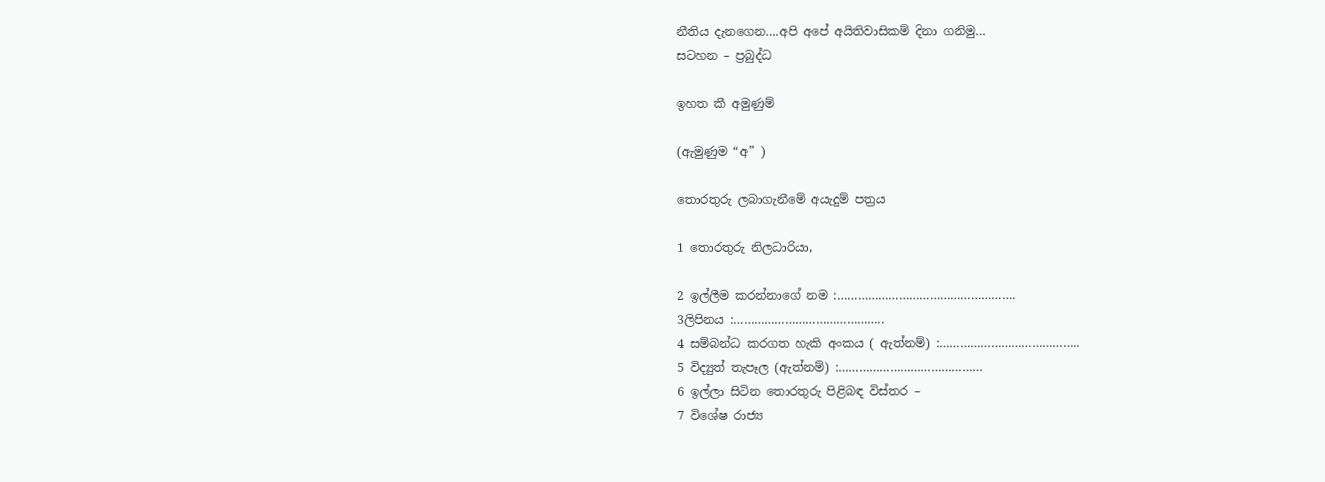නීතිය දැනගෙන….අපි අපේ අයිතිවාසිකම් දිනා ගනිමු…
සටහන – ප්‍රබුද්ධ

ඉහත කී අමුණුම්

(ඇමුණුම “අ” )

තොරතුරු ලබාගැනීමේ අයැදුම් පත්‍රය

1 තොරතුරු නිලධාරියා,

2 ඉල්ලීම කරන්නාගේ නම :…………………………………………….
3ලිපිනය :……………………………………..
4 සම්බන්ධ කරගත හැකි අංකය ( ඇත්නම්) :…………………………………..
5 විද්‍යුත් තැපෑල (ඇත්නම්) :……………………………………
6 ඉල්ලා සිටින තොරතුරු පිළිබඳ විස්තර –
7 විශේෂ රාජ්‍ය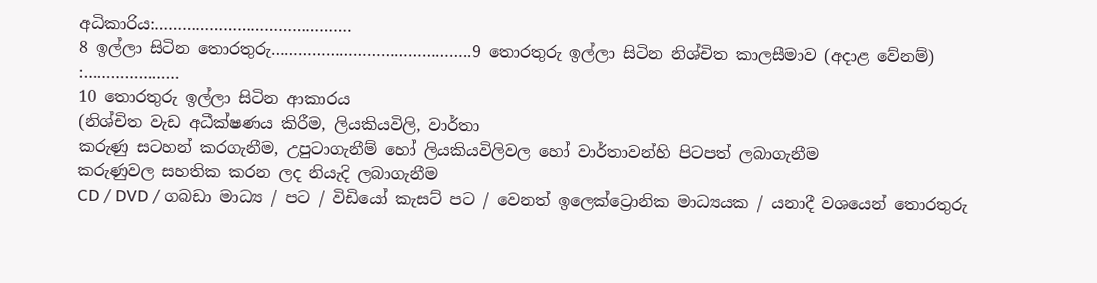අධිකාරිය:…………………………………….
8 ඉල්ලා සිටින තොරතුරු……………………………………..9 තොරතුරු ඉල්ලා සිටින නිශ්චිත කාලසීමාව (අදාළ වේනම්) :…………………
10 තොරතුරු ඉල්ලා සිටින ආකාරය
(නිශ්චිත වැඩ අධීක්ෂණය කිරීම, ලියකියවිලි, වාර්තා
කරුණු සටහන් කරගැනීම, උපුටාගැනීම් හෝ ලියකියවිලිවල හෝ වාර්තාවන්හි පිටපත් ලබාගැනීම
කරුණුවල සහතික කරන ලද නියැදි ලබාගැනීම
CD / DVD / ගබඩා මාධ්‍ය / පට / විඩියෝ කැසට් පට / වෙනත් ඉලෙක්ට්‍රොනික මාධ්‍යයක / යනාදී වශයෙන් තොරතුරු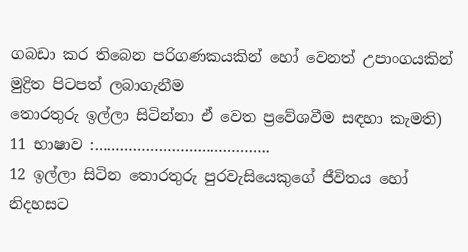ගබඩා කර තිබෙන පරිගණකයකින් හෝ වෙනත් උපාංගයකින් මුද්‍රිත පිටපත් ලබාගැනීම
තොරතුරු ඉල්ලා සිටින්නා ඒ වෙත ප්‍රවේශවීම සඳහා කැමති)
11 භාෂාව :…………………………………..
12 ඉල්ලා සිටින තොරතුරු පුරවැසියෙකුගේ ජීවිතය හෝ නිදහසට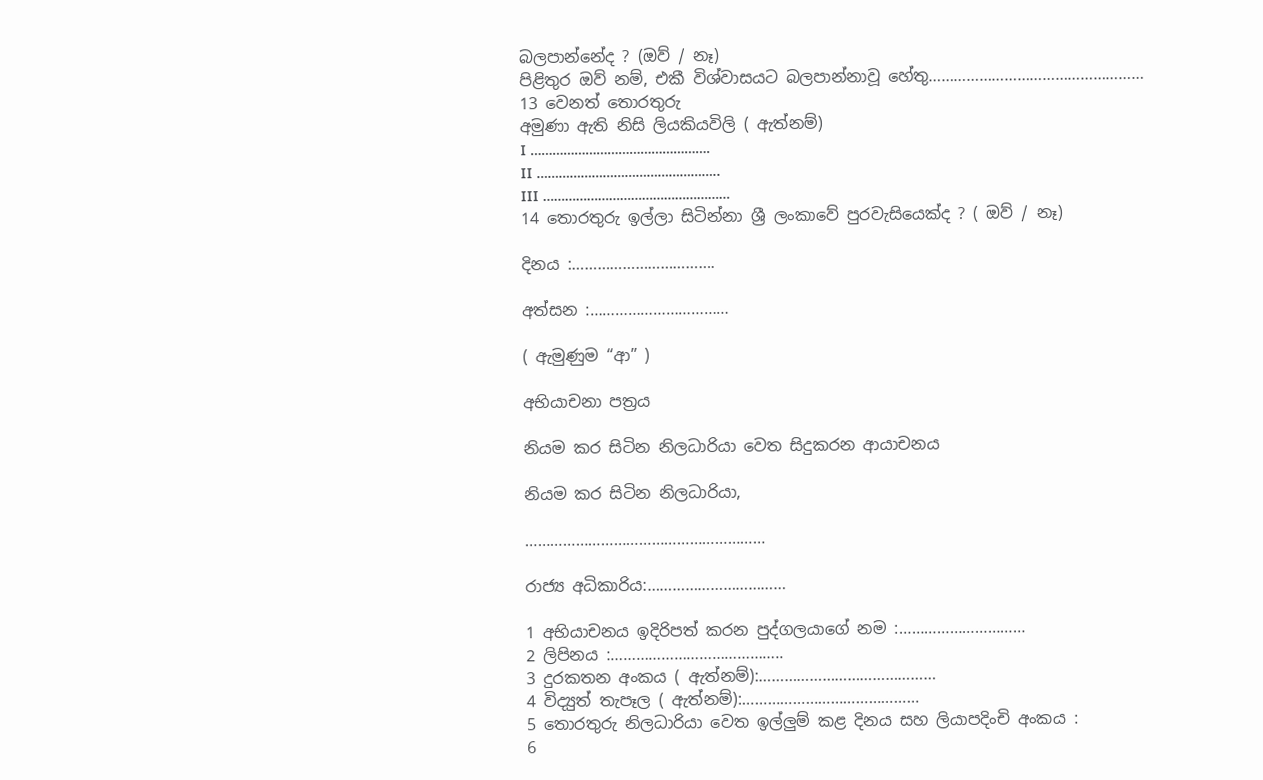බලපාන්නේද ? (ඔව් / නෑ)
පිළිතුර ඔව් නම්, එකී විශ්වාසයට බලපාන්නාවූ හේතු……………………………………………
13 වෙනත් තොරතුරු
අමුණා ඇති නිසි ලියකියවිලි ( ඇත්නම්)
I ………………………………………….
II …………………………………………..
III ……………………………………………
14 තොරතුරු ඉල්ලා සිටින්නා ශ්‍රී ලංකාවේ පුරවැසියෙක්ද ? ( ඔව් / නෑ)

දිනය :…………………………….

අත්සන :……………………………

( ඇමුණුම “ආ” )

අභියාචනා පත්‍රය

නියම කර සිටින නිලධාරියා වෙත සිදුකරන ආයාචනය

නියම කර සිටින නිලධාරියා,

…………………………………………………

රාජ්‍ය අධිකාරිය:……………………………

1 අභියාචනය ඉදිරිපත් කරන පුද්ගලයාගේ නම :…………………………
2 ලිපිනය :…………………………………..
3 දුරකතන අංකය ( ඇත්නම්):……………………………………
4 විද්‍යුත් තැපෑල ( ඇත්නම්):……………………………………
5 තොරතුරු නිලධාරියා වෙත ඉල්ලුම් කළ දිනය සහ ලියාපදිංචි අංකය :
6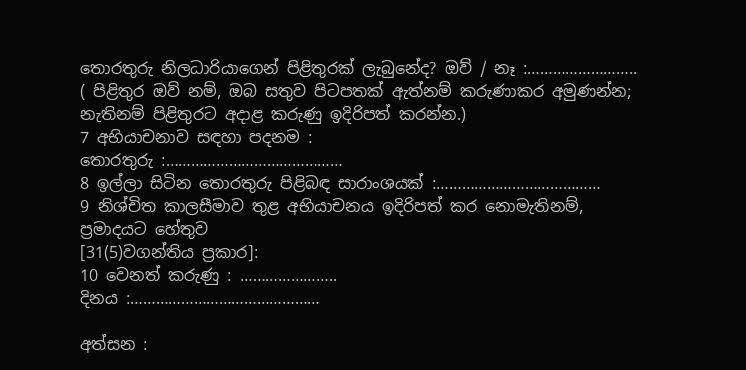තොරතුරු නිලධාරියාගෙන් පිළිතුරක් ලැබුනේද? ඔව් / නෑ :……………………..
( පිළිතුර ඔව් නම්, ඔබ සතුව පිටපතක් ඇත්නම් කරුණාකර අමුණන්න; නැතිනම් පිළිතුරට අදාළ කරුණු ඉදිරිපත් කරන්න.)
7 අභියාචනාව සඳහා පදනම :
තොරතුරු :……………………………………
8 ඉල්ලා සිටින තොරතුරු පිළිබඳ සාරාංශයක් :…………………………………
9 නිශ්චිත කාලසීමාව තුළ අභියාචනය ඉදිරිපත් කර නොමැතිනම්, ප්‍රමාදයට හේතුව
[31(5)වගන්තිය ප්‍රකාර]:
10 වෙනත් කරුණු : …………………..
දිනය :………………………………………

අත්සන :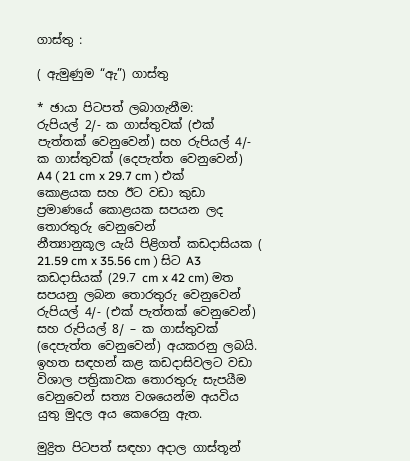ගාස්තු :

( ඇමුණුම “ඇ”) ගාස්තු

* ඡායා පිටපත් ලබාගැනීම:
රුපියල් 2/- ක ගාස්තුවක් (එක් පැත්තක් වෙනුවෙන්) සහ රුපියල් 4/- ක ගාස්තුවක් (දෙපැත්ත වෙනුවෙන්) A4 ( 21 cm x 29.7 cm ) එක් කොළයක සහ ඊට වඩා කුඩා ප්‍රමාණයේ කොළයක සපයන ලද තොරතුරු වෙනුවෙන්
නීත්‍යානුකූල යැයි පිළිගත් කඩදාසියක ( 21.59 cm x 35.56 cm ) සිට A3 කඩදාසියක් (29.7 cm x 42 cm) මත සපයනු ලබන තොරතුරු වෙනුවෙන් රුපියල් 4/- (එක් පැත්තක් වෙනුවෙන්) සහ රුපියල් 8/ – ක ගාස්තුවක් (දෙපැත්ත වෙනුවෙන්) අයකරනු ලබයි.
ඉහත සඳහන් කළ කඩදාසිවලට වඩා විශාල පත්‍රිකාවක තොරතුරු සැපයීම වෙනුවෙන් සත්‍ය වශයෙන්ම අයවිය යුතු මුදල අය කෙරෙනු ඇත.

මුද්‍රිත පිටපත් සඳහා අදාල ගාස්තූන්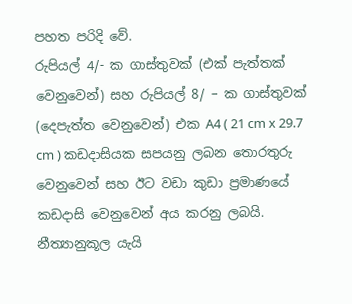පහත පරිදි වේ.
රුපියල් 4/- ක ගාස්තුවක් (එක් පැත්තක් වෙනුවෙන්) සහ රුපියල් 8/ – ක ගාස්තුවක් (දෙපැත්ත වෙනුවෙන්) එක A4 ( 21 cm x 29.7 cm ) කඩදාසියක සපයනු ලබන තොරතුරු වෙනුවෙන් සහ ඊට වඩා කුඩා ප්‍රමාණයේ කඩදාසි වෙනුවෙන් අය කරනු ලබයි.
නීත්‍යානුකූල යැයි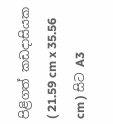පිළිගත් කඩදාසියක ( 21.59 cm x 35.56 cm ) සිට A3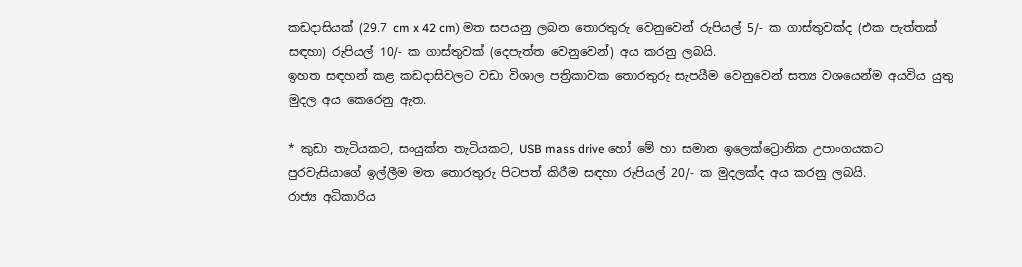කඩදාසියක් (29.7 cm x 42 cm) මත සපයනු ලබන තොරතුරු වෙනුවෙන් රුපියල් 5/- ක ගාස්තුවක්ද (එක පැත්තක් සඳහා) රුපියල් 10/- ක ගාස්තුවක් (දෙපැත්ත වෙනුවෙන්) අය කරනු ලබයි.
ඉහත සඳහන් කළ කඩදාසිවලට වඩා විශාල පත්‍රිකාවක තොරතුරු සැපයීම වෙනුවෙන් සත්‍ය වශයෙන්ම අයවිය යුතු මුදල අය කෙරෙනු ඇත.

* කුඩා තැටියකට, සංයුක්ත තැටියකට, USB mass drive හෝ මේ හා සමාන ඉලෙක්ට්‍රොනික උපාංගයකට පුරවැසියාගේ ඉල්ලීම මත තොරතුරු පිටපත් කිරීම සඳහා රුපියල් 20/- ක මුදලක්ද අය කරනු ලබයි.
රාජ්‍ය අධිකාරිය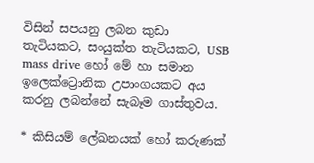විසින් සපයනු ලබන කුඩා තැටියකට, සංයුක්ත තැටියකට, USB mass drive හෝ මේ හා සමාන ඉලෙක්ට්‍රොනික උපාංගයකට අය කරනු ලබන්නේ සැබෑම ගාස්තුවය.

* කිසියම් ලේඛනයක් හෝ කරුණක්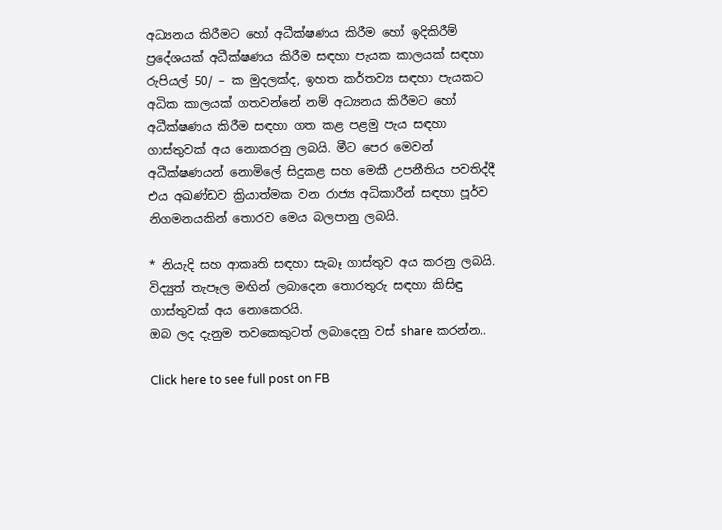අධ්‍යනය කිරීමට හෝ අධීක්ෂණය කිරීම හෝ ඉදිකිරීම් ප්‍රදේශයක් අධීක්ෂණය කිරීම සඳහා පැයක කාලයක් සඳහා රුපියල් 50/ – ක මුදලක්ද, ඉහත කර්තව්‍ය සඳහා පැයකට අධික කාලයක් ගතවන්නේ නම් අධ්‍යනය කිරීමට හෝ අධීක්ෂණය කිරීම සඳහා ගත කළ පළමු පැය සඳහා ගාස්තුවක් අය නොකරනු ලබයි. මීට පෙර මෙවන් අධීක්ෂණයන් නොමිලේ සිදුකළ සහ මෙකී උපනීතිය පවතිද්දී එය අඛණ්ඩව ක්‍රියාත්මක වන රාජ්‍ය අධිකාරීන් සඳහා පූර්ව නිගමනයකින් තොරව මෙය බලපානු ලබයි.

* නියැදි සහ ආකෘති සඳහා සැබෑ ගාස්තුව අය කරනු ලබයි.
විද්‍යුත් තැපෑල මඟින් ලබාදෙන තොරතුරු සඳහා කිසිඳු ගාස්තුවක් අය නොකෙරයි.
ඔබ ලද දැනුම තවකෙකුටත් ලබාදෙනු වස් share කරන්න..

Click here to see full post on FB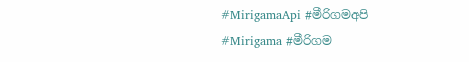#MirigamaApi #මීරිගමඅපි #Mirigama #මීරිගම